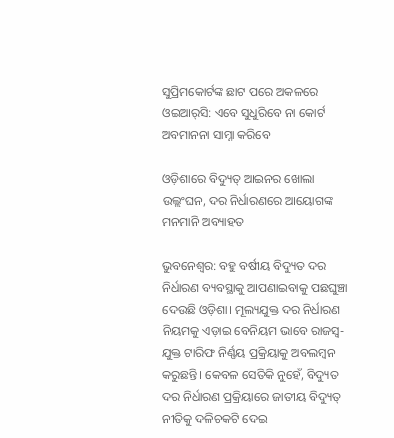ସୁପ୍ରିମକୋର୍ଟଙ୍କ ଛାଟ ପରେ ଅକଳରେ ଓଇଆର୍‌ସି: ଏବେ ସୁଧୁରିବେ ନା କୋର୍ଟ ଅବମାନନା ସାମ୍ନା କରିବେ

ଓଡ଼ିଶାରେ ବିଦ୍ୟୁତ୍ ଆଇନର ଖୋଲା ଉଲ୍ଲଂଘନ, ଦର ନିର୍ଧାରଣରେ ଆୟୋଗଙ୍କ ମନମାନି ଅବ୍ୟାହତ

ଭୁବନେଶ୍ବର: ବହୁ ବର୍ଷୀୟ ବିଦ୍ୟୁତ ଦର ନିର୍ଧାରଣ ବ୍ୟବସ୍ଥାକୁ ଆପଣାଇବାକୁ ପଛଘୁଞ୍ଚା ଦେଉଛି ଓଡ଼ିଶା। ମୂଲ୍ୟଯୁକ୍ତ ଦର ନିର୍ଧାରଣ ନିୟମକୁ ଏଡ଼ାଇ ବେନିୟମ ଭାବେ ରାଜସ୍ୱ-ଯୁକ୍ତ ଟାରିଫ ନିର୍ଣ୍ଣୟ ପ୍ରକ୍ରିୟାକୁ ଅବଲମ୍ବନ କରୁଛନ୍ତି। କେବଳ ସେତିକି ନୁହେଁ, ବିଦ୍ୟୁତ ଦର ନିର୍ଧାରଣ ପ୍ରକ୍ରିୟାରେ ଜାତୀୟ ବିଦ୍ୟୁତ୍ ନୀତିକୁ ଦଳିଚକଟି ଦେଇ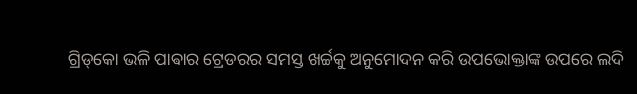ଗ୍ରିଡ୍‌କୋ ଭଳି ପାଵାର ଟ୍ରେଡରର ସମସ୍ତ ଖର୍ଚ୍ଚକୁ ଅନୁମୋଦନ କରି ଉପଭୋକ୍ତାଙ୍କ ଉପରେ ଲଦି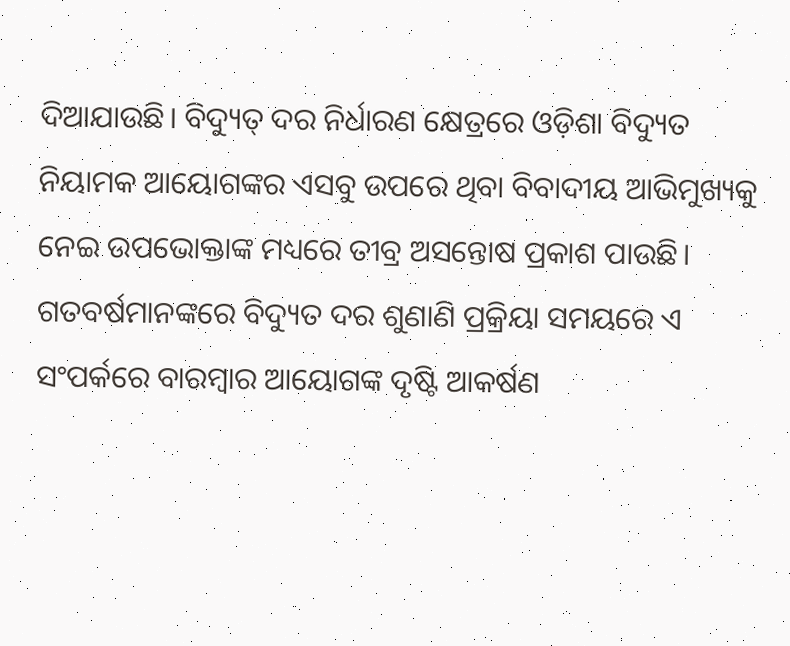ଦିଆଯାଉଛି। ବିଦ୍ୟୁତ୍ ଦର ନିର୍ଧାରଣ କ୍ଷେତ୍ରରେ ଓଡ଼ିଶା ବିଦ୍ୟୁତ ନିୟାମକ ଆୟୋଗଙ୍କର ଏସବୁ ଉପରେ ଥିବା ବିବାଦୀୟ ଆଭିମୁଖ୍ୟକୁ ନେଇ ଉପଭୋକ୍ତାଙ୍କ ମଧ୍ୟରେ ତୀବ୍ର ଅସନ୍ତୋଷ ପ୍ରକାଶ ପାଉଛି। ଗତବର୍ଷମାନଙ୍କରେ ବିଦ୍ୟୁତ ଦର ଶୁଣାଣି ପ୍ରକ୍ରିୟା ସମୟରେ ଏ ସଂପର୍କରେ ବାରମ୍ବାର ଆୟୋଗଙ୍କ ଦୃଷ୍ଟି ଆକର୍ଷଣ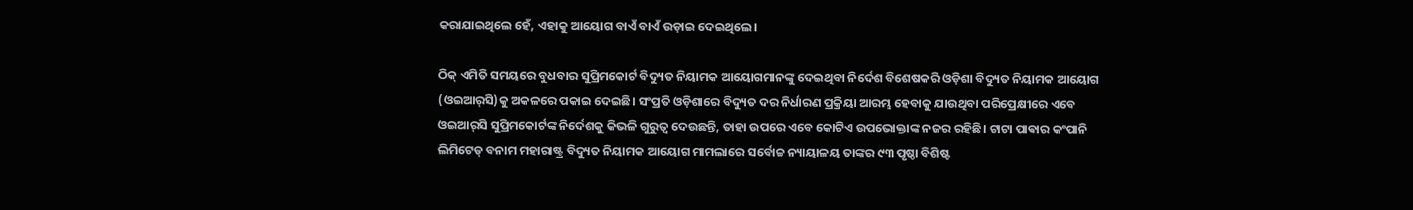କରାଯାଇଥିଲେ ହେଁ, ଏହାକୁ ଆୟୋଗ ବାଏଁ ବାଏଁ ଉଡ଼ାଇ ଦେଇଥିଲେ।

ଠିକ୍ ଏମିତି ସମୟରେ ବୁଧବାର ସୁପ୍ରିମକୋର୍ଟ ବିଦ୍ୟୁତ ନିୟାମକ ଆୟୋଗମାନଙ୍କୁ ଦେଇଥିବା ନିର୍ଦେଶ ବିଶେଷକରି ଓଡ଼ିଶା ବିଦ୍ୟୁତ ନିୟାମକ ଆୟୋଗ (ଓଇଆର୍‌ସି)କୁ ଅକଳରେ ପକାଇ ଦେଇଛି। ସଂପ୍ରତି ଓଡ଼ିଶାରେ ବିଦ୍ୟୁତ ଦର ନିର୍ଧାରଣ ପ୍ରକ୍ରିୟା ଆରମ୍ଭ ହେବାକୁ ଯାଉଥିବା ପରିପ୍ରେକ୍ଷୀରେ ଏବେ ଓଇଆର୍‌ସି ସୁପ୍ରିମକୋର୍ଟଙ୍କ ନିର୍ଦେଶକୁ କିଭଳି ଗୁରୁତ୍ବ ଦେଉଛନ୍ତି, ତାହା ଉପରେ ଏବେ କୋଟିଏ ଉପଭୋକ୍ତାଙ୍କ ନଜର ରହିଛି। ଟାଟା ପାଵାର କଂପାନି ଲିମିଟେଡ୍ ବନାମ ମହାରାଷ୍ଟ୍ର ବିଦ୍ୟୁତ ନିୟାମକ ଆୟୋଗ ମାମଲାରେ ସର୍ବୋଚ୍ଚ ନ୍ୟାୟାଳୟ ତାଙ୍କର ୯୩ ପୃଷ୍ଠା ବିଶିଷ୍ଟ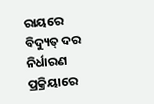ରାୟରେ ବିଦ୍ୟୁତ୍ ଦର ନିର୍ଧାରଣ ପ୍ରକ୍ରିୟାରେ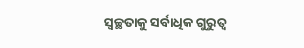ସ୍ବଚ୍ଛତାକୁ ସର୍ବାଧିକ ଗୁରୁତ୍ବ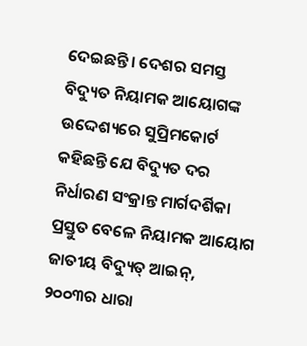ଦେଇଛନ୍ତି। ଦେଶର ସମସ୍ତ ବିଦ୍ୟୁତ ନିୟାମକ ଆୟୋଗଙ୍କ ଉଦ୍ଦେଶ୍ୟରେ ସୁପ୍ରିମକୋର୍ଟ କହିଛନ୍ତି ଯେ ବିଦ୍ୟୁତ ଦର ନିର୍ଧାରଣ ସଂକ୍ରାନ୍ତ ମାର୍ଗଦର୍ଶିକା ପ୍ରସ୍ତୁତ ବେଳେ ନିୟାମକ ଆୟୋଗ ଜାତୀୟ ବିଦ୍ୟୁତ୍ ଆଇନ୍, ୨୦୦୩ର ଧାରା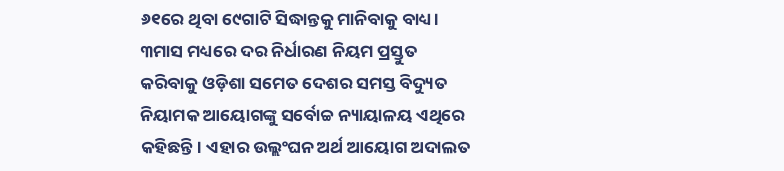୬୧ରେ ଥିବା ୯େଗାଟି ସିଦ୍ଧାନ୍ତକୁ ମାନିବାକୁ ବାଧ୍ୟ। ୩ମାସ ମଧ୍ୟରେ ଦର ନିର୍ଧାରଣ ନିୟମ ପ୍ରସ୍ତୁତ କରିବାକୁ ଓଡ଼ିଶା ସମେତ ଦେଶର ସମସ୍ତ ବିଦ୍ୟୁତ ନିୟାମକ ଆୟୋଗଙ୍କୁ ସର୍ବୋଚ୍ଚ ନ୍ୟାୟାଳୟ ଏଥିରେ କହିଛନ୍ତି। ଏହାର ଉଲ୍ଲଂଘନ ଅର୍ଥ ଆୟୋଗ ଅଦାଲତ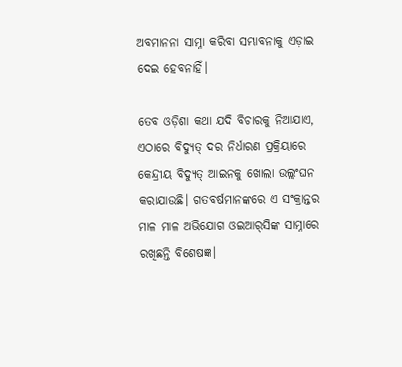ଅବମାନନା ସାମ୍ନା କରିବା ସମ୍ଭାବନାକୁ ଏଡ଼ାଇ ଦେଇ ହେବନାହିଁ।

ତେବ ଓଡ଼ିଶା କଥା ଯଦି ବିଚାରକୁ ନିଆଯାଏ, ଏଠାରେ ବିଦ୍ୟୁତ୍ ଦର ନିର୍ଧାରଣ ପ୍ରକ୍ରିୟାରେ କେନ୍ଦ୍ରୀୟ ବିଦ୍ୟୁତ୍ ଆଇନକୁ ଖୋଲା ଉଲ୍ଲଂଘନ କରାଯାଉଛି। ଗତବର୍ଷମାନଙ୍କରେ ଏ ସଂକ୍ରାନ୍ତର ମାଳ ମାଳ ଅଭିଯୋଗ ଓଇଆର୍‌ସିଙ୍କ ସାମ୍ନାରେ ରଖିଛନ୍ତି ବିଶେଷଜ୍ଞ।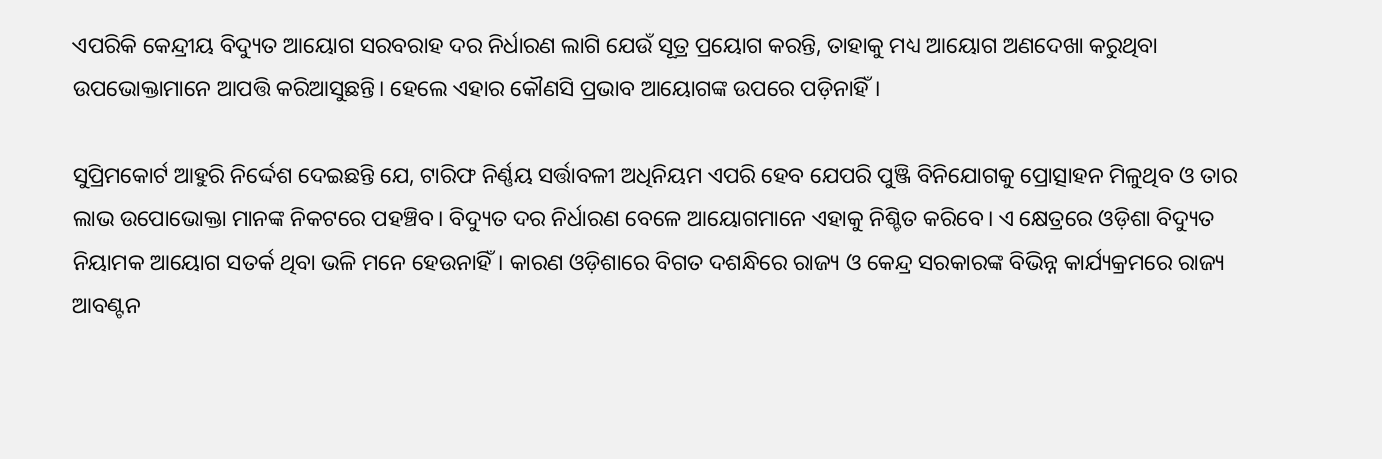ଏପରିକି କେନ୍ଦ୍ରୀୟ ବିଦ୍ୟୁତ ଆୟୋଗ ସରବରାହ ଦର ନିର୍ଧାରଣ ଲାଗି ଯେଉଁ ସୂତ୍ର ପ୍ରୟୋଗ କରନ୍ତି, ତାହାକୁ ମଧ୍ୟ ଆୟୋଗ ଅଣଦେଖା କରୁଥିବା ଉପଭୋକ୍ତାମାନେ ଆପତ୍ତି କରିଆସୁଛନ୍ତି। ହେଲେ ଏହାର କୌଣସି ପ୍ରଭାବ ଆୟୋଗଙ୍କ ଉପରେ ପଡ଼ିନାହିଁ।

ସୁପ୍ରିମକୋର୍ଟ ଆହୁରି ନିର୍ଦ୍ଦେଶ ଦେଇଛନ୍ତି ଯେ, ଟାରିଫ ନିର୍ଣ୍ଣୟ ସର୍ତ୍ତାବଳୀ ଅଧିନିୟମ ଏପରି ହେବ ଯେପରି ପୁଞ୍ଜି ବିନିଯୋଗକୁ ପ୍ରୋତ୍ସାହନ ମିଳୁଥିବ ଓ ତାର ଲାଭ ଉପୋଭୋକ୍ତା ମାନଙ୍କ ନିକଟରେ ପହଞ୍ଚିବ। ବିଦ୍ୟୁତ ଦର ନିର୍ଧାରଣ ବେଳେ ଆୟୋଗମାନେ ଏହାକୁ ନିଶ୍ଚିତ କରିବେ। ଏ କ୍ଷେତ୍ରରେ ଓଡ଼ିଶା ବିଦ୍ୟୁତ ନିୟାମକ ଆୟୋଗ ସତର୍କ ଥିବା ଭଳି ମନେ ହେଉନାହିଁ। କାରଣ ଓଡ଼ିଶାରେ ବିଗତ ଦଶନ୍ଧିରେ ରାଜ୍ୟ ଓ କେନ୍ଦ୍ର ସରକାରଙ୍କ ବିଭିନ୍ନ କାର୍ଯ୍ୟକ୍ରମରେ ରାଜ୍ୟ ଆବଣ୍ଟନ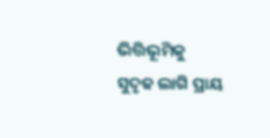ଭିତ୍ତିଭୂମିକୁ ସୁଦୃଢ ଲାଗି ପ୍ରାୟ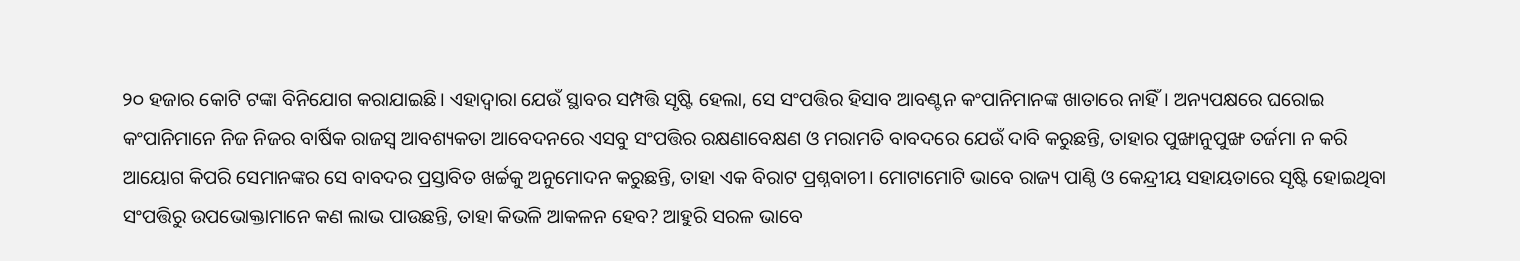୨୦ ହଜାର କୋଟି ଟଙ୍କା ବିନିଯୋଗ କରାଯାଇଛି। ଏହାଦ୍ବାରା ଯେଉଁ ସ୍ଥାବର ସମ୍ପତ୍ତି ସୃଷ୍ଟି ହେଲା, ସେ ସଂପତ୍ତିର ହିସାବ ଆବଣ୍ଟନ କଂପାନିମାନଙ୍କ ଖାତାରେ ନାହିଁ। ଅନ୍ୟପକ୍ଷରେ ଘରୋଇ କଂପାନିମାନେ ନିଜ ନିଜର ବାର୍ଷିକ ରାଜସ୍ବ ଆବଶ୍ୟକତା ଆବେଦନରେ ଏସବୁ ସଂପତ୍ତିର ରକ୍ଷଣାବେକ୍ଷଣ ଓ ମରାମତି ବାବଦରେ ଯେଉଁ ଦାବି କରୁଛନ୍ତି, ତାହାର ପୁଙ୍ଖାନୁପୁଙ୍ଖ ତର୍ଜମା ନ କରି ଆୟୋଗ କିପରି ସେମାନଙ୍କର ସେ ବାବଦର ପ୍ରସ୍ତାବିତ ଖର୍ଚ୍ଚକୁ ଅନୁମୋଦନ କରୁଛନ୍ତି, ତାହା ଏକ ବିରାଟ ପ୍ରଶ୍ନବାଚୀ। ମୋଟାମୋଟି ଭାବେ ରାଜ୍ୟ ପାଣ୍ଠି ଓ କେନ୍ଦ୍ରୀୟ ସହାୟତାରେ ସୃଷ୍ଟି ହୋଇଥିବା ସଂପତ୍ତିରୁ ଉପଭୋକ୍ତାମାନେ କଣ ଲାଭ ପାଉଛନ୍ତି, ତାହା କିଭଳି ଆକଳନ ହେବ? ଆହୁରି ସରଳ ଭାବେ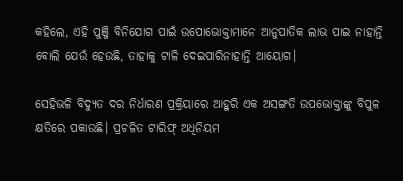କହିଲେ, ଏହି ପୁଞ୍ଜି ବିନିଯୋଗ ପାଇଁ ଉପୋଭୋକ୍ତାମାନେ ଆନୁପାତିକ ଲାଭ ପାଇ ନାହାନ୍ତି ବୋଲି ଯେଉଁ ହେଉଛି, ତାହାକୁ ଟାଳି ଦେଇପାରିନାହାନ୍ତି ଆୟୋଗ।

ସେହିଭଳି ବିଦ୍ୟୁତ ଦର ନିର୍ଧାରଣ ପ୍ରକ୍ରିୟାରେ ଆହୁରି ଏକ ଅସଙ୍ଗତି ଉପଭୋକ୍ତାଙ୍କୁ ବିପୁଳ କ୍ଷତିରେ ପକାଉଛି। ପ୍ରଚଳିତ ଟାରିଫ୍‌ ଅଧିନିୟମ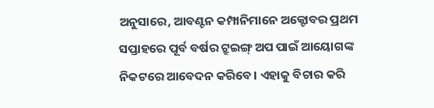ଅନୁସାରେ, ଆବଣ୍ଟନ କମ୍ପାନିମାନେ ଅକ୍ଟୋବର ପ୍ରଥମ ସପ୍ତାହରେ ପୂର୍ବ ବର୍ଷର ଟ୍ରୁଇଙ୍ଗ୍ ଅପ ପାଇଁ ଆୟୋଗଙ୍କ ନିକଟରେ ଆବେଦନ କରିବେ। ଏହାକୁ ବିଚାର କରି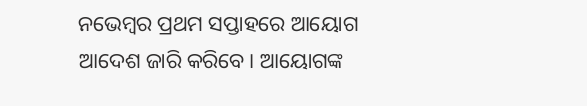ନଭେମ୍ବର ପ୍ରଥମ ସପ୍ତାହରେ ଆୟୋଗ ଆଦେଶ ଜାରି କରିବେ। ଆୟୋଗଙ୍କ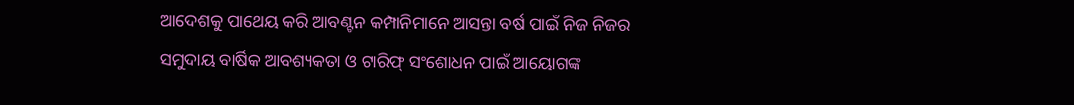ଆଦେଶକୁ ପାଥେୟ କରି ଆବଣ୍ଟନ କମ୍ପାନିମାନେ ଆସନ୍ତା ବର୍ଷ ପାଇଁ ନିଜ ନିଜର ସମୁଦାୟ ବାର୍ଷିକ ଆବଶ୍ୟକତା ଓ ଟାରିଫ୍‌ ସଂଶୋଧନ ପାଇଁ ଆୟୋଗଙ୍କ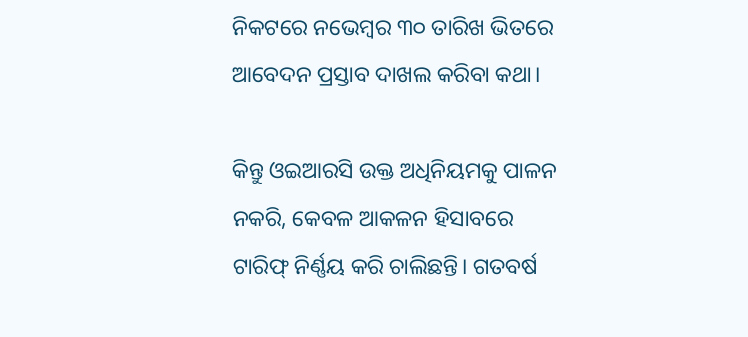ନିକଟରେ ନଭେମ୍ବର ୩୦ ତାରିଖ ଭିତରେ ଆବେଦନ ପ୍ରସ୍ତାବ ଦାଖଲ କରିବା କଥା।

କିନ୍ତୁ ଓଇଆରସି ଉକ୍ତ ଅଧିନିୟମକୁ ପାଳନ ନକରି, କେବଳ ଆକଳନ ହିସାବରେ ଟାରିଫ୍‌ ନିର୍ଣ୍ଣୟ କରି ଚାଲିଛନ୍ତି। ଗତବର୍ଷ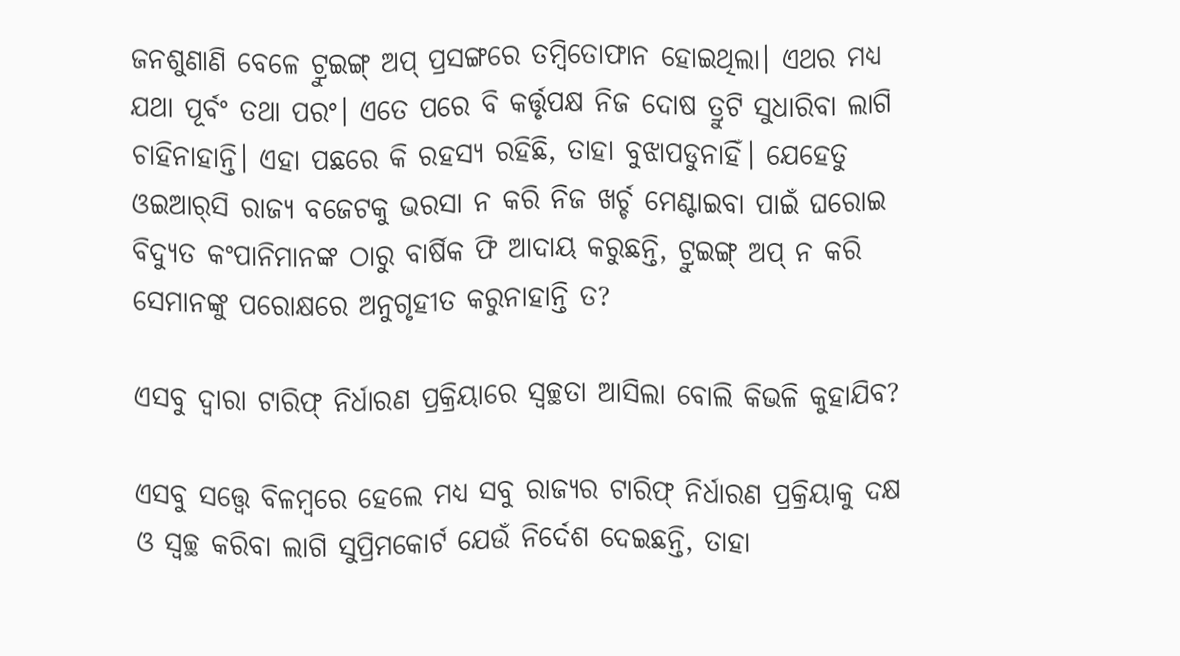ଜନଶୁଣାଣି ବେଳେ ଟ୍ରୁଇଙ୍ଗ୍‌ ଅପ୍ ପ୍ରସଙ୍ଗରେ ତମ୍ବିତୋଫାନ ହୋଇଥିଲା। ଏଥର ମଧ୍ୟ ଯଥା ପୂର୍ବଂ ତଥା ପରଂ। ଏତେ ପରେ ବି କର୍ତ୍ତୃପକ୍ଷ ନିଜ ଦୋଷ ତ୍ରୁଟି ସୁଧାରିବା ଲାଗି ଚାହିନାହାନ୍ତି। ଏହା ପଛରେ କି ରହସ୍ୟ ରହିଛି, ତାହା ବୁଝାପଡୁନାହିଁ। ଯେହେତୁ ଓଇଆର୍‌ସି ରାଜ୍ୟ ବଜେଟକୁ ଭରସା ନ କରି ନିଜ ଖର୍ଚ୍ଚ ମେଣ୍ଟାଇବା ପାଇଁ ଘରୋଇ ବିଦ୍ୟୁତ କଂପାନିମାନଙ୍କ ଠାରୁ ବାର୍ଷିକ ଫି ଆଦାୟ କରୁଛନ୍ତି, ଟ୍ରୁଇଙ୍ଗ୍ ଅପ୍ ନ କରି ସେମାନଙ୍କୁ ପରୋକ୍ଷରେ ଅନୁଗୃହୀତ କରୁନାହାନ୍ତି ତ?

ଏସବୁ ଦ୍ବାରା ଟାରିଫ୍ ନିର୍ଧାରଣ ପ୍ରକ୍ରିୟାରେ ସ୍ବଚ୍ଛତା ଆସିଲା ବୋଲି କିଭଳି କୁହାଯିବ?

ଏସବୁ ସତ୍ତ୍ବେ ବିଳମ୍ବରେ ହେଲେ ମଧ୍ୟ ସବୁ ରାଜ୍ୟର ଟାରିଫ୍ ନିର୍ଧାରଣ ପ୍ରକ୍ରିୟାକୁ ଦକ୍ଷ ଓ ସ୍ବଚ୍ଛ କରିବା ଲାଗି ସୁପ୍ରିମକୋର୍ଟ ଯେଉଁ ନିର୍ଦେଶ ଦେଇଛନ୍ତି, ତାହା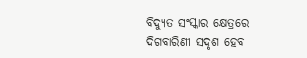ବିଦ୍ୟୁତ ସଂସ୍କାର କ୍ଷେତ୍ରରେ ଦିଗବାରିଣୀ ସଦୃଶ ହେବ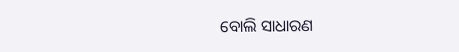ବୋଲି ସାଧାରଣ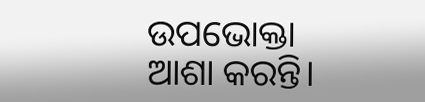ଉପଭୋକ୍ତା ଆଶା କରନ୍ତି।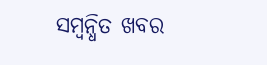ସମ୍ବନ୍ଧିତ ଖବର